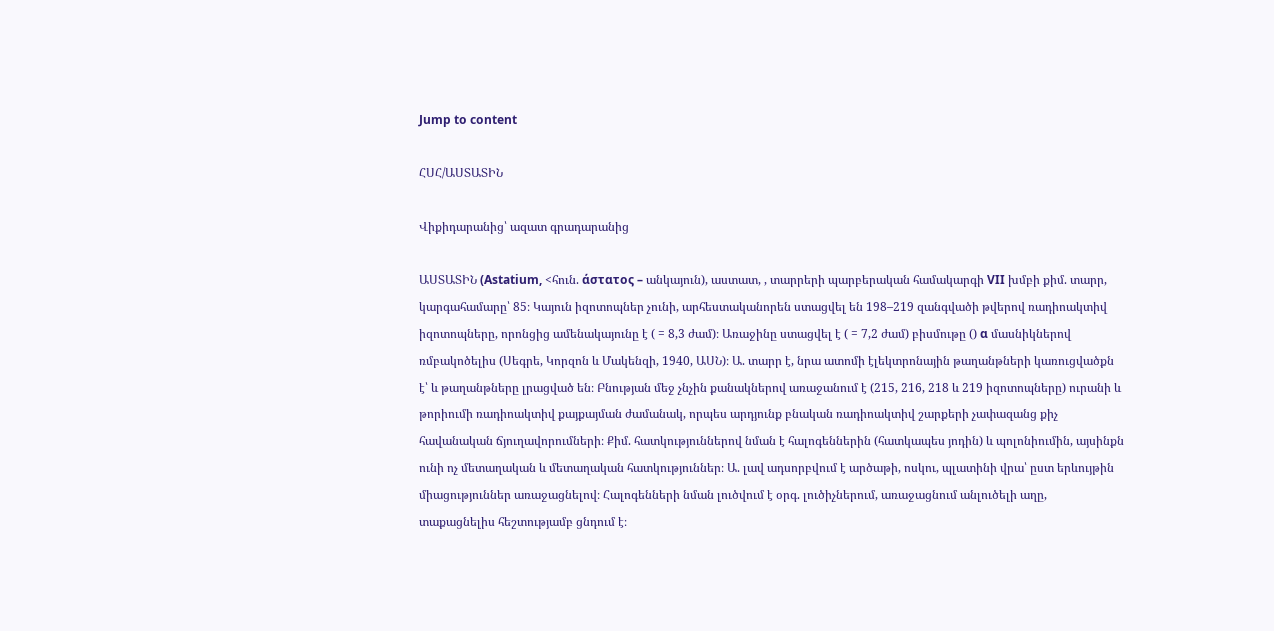Jump to content

ՀՍՀ/ԱՍՏԱՏԻՆ

Վիքիդարանից՝ ազատ գրադարանից

ԱՍՏԱՏԻՆ (Astatium, <հուն. άστατος – անկայուն), աստատ, , տարրերի պարբերական համակարգի VII խմբի քիմ. տարր, կարգահամարը՝ 85։ Կայուն իզոտոպներ չունի, արհեստականորեն ստացվել են 198–219 զանգվածի թվերով ռադիոակտիվ իզոտոպները, որոնցից ամենակայունը է ( = 8,3 ժամ)։ Առաջինը ստացվել է ( = 7,2 ժամ) բիսմութը () α մասնիկներով ռմբակոծելիս (Սեգրե, Կորզոն և Մակենզի, 1940, ԱՍՆ)։ Ա. տարր է, նրա ատոմի էլեկտրոնային թաղանթների կառուցվածքն է՝ և թաղանթները լրացված են։ Բնության մեջ չնչին քանակներով առաջանում է (215, 216, 218 և 219 իզոտոպները) ուրանի և թորիումի ռադիոակտիվ քայքայման ժամանակ, որպես արդյունք բնական ռադիոակտիվ շարքերի չափազանց քիչ հավանական ճյուղավորումների։ Քիմ. հատկություններով նման է հալոգեններին (հատկապես յոդին) և պոլոնիումին, այսինքն ունի ոչ մետաղական և մետաղական հատկություններ։ Ա. լավ ադսորբվում է արծաթի, ոսկու, պլատինի վրա՝ ըստ երևույթին միացություններ առաջացնելով։ Հալոգենների նման լուծվում է օրգ. լուծիչներում, առաջացնում անլուծելի աղը, տաքացնելիս հեշտությամբ ցնդում է։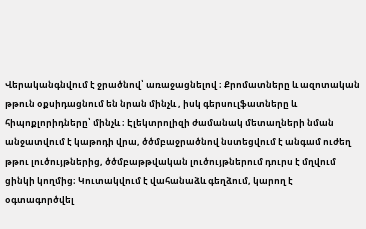Վերականգնվում է ջրածնով՝ առաջացնելով ։ Քրոմատները և ազոտական թթուն օքսիդացնում են նրան մինչև , իսկ գերսուլֆատները և հիպոքլորիդները՝ մինչև ։ Էլեկտրոլիզի ժամանակ մետաղների նման անջատվում է կաթոդի վրա, ծծմբաջրածնով նստեցվում է անգամ ուժեղ թթու լուծույթներից, ծծմբաթթվական լուծույթներում դուրս է մղվում ցինկի կողմից։ Կուտակվում է վահանաձև գեղձում, կարող է օգտագործվել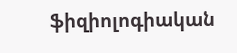ֆիզիոլոգիական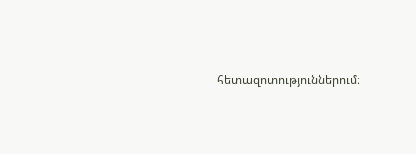հետազոտություններում։